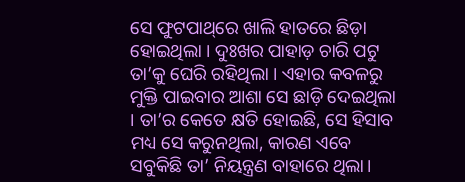ସେ ଫୁଟପାଥ୍‌ରେ ଖାଲି ହାତରେ ଛିଡ଼ା ହୋଇଥିଲା । ଦୁଃଖର ପାହାଡ଼ ଚାରି ପଟୁ ତା’କୁ ଘେରି ରହିଥିଲା । ଏହାର କବଳରୁ ମୁକ୍ତି ପାଇବାର ଆଶା ସେ ଛାଡ଼ି ଦେଇଥିଲା । ତା’ର କେତେ କ୍ଷତି ହୋଇଛି, ସେ ହିସାବ ମଧ୍ୟ ସେ କରୁନଥିଲା, କାରଣ ଏବେ ସବୁକିଛି ତା’ ନିୟନ୍ତ୍ରଣ ବାହାରେ ଥିଲା।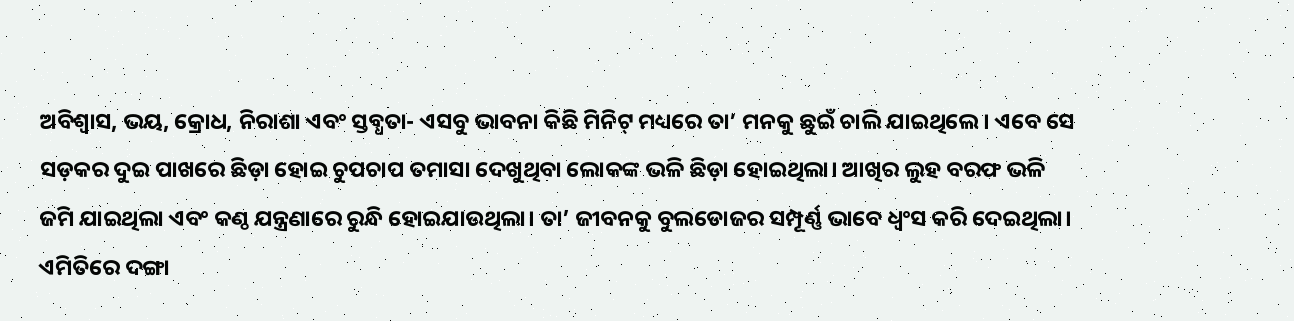ଅବିଶ୍ୱାସ, ଭୟ, କ୍ରୋଧ, ନିରାଶା ଏବଂ ସ୍ତବ୍ଧତା- ଏସବୁ ଭାବନା କିଛି ମିନିଟ୍‌ ମଧ୍ୟରେ ତା’ ମନକୁ ଛୁଇଁ ଚାଲି ଯାଇଥିଲେ। ଏବେ ସେ ସଡ଼କର ଦୁଇ ପାଖରେ ଛିଡ଼ା ହୋଇ ଚୁପଚାପ ତମାସା ଦେଖୁଥିବା ଲୋକଙ୍କ ଭଳି ଛିଡ଼ା ହୋଇଥିଲା। ଆଖିର ଲୁହ ବରଫ ଭଳି ଜମି ଯାଇଥିଲା ଏବଂ କଣ୍ଠ ଯନ୍ତ୍ରଣାରେ ରୁନ୍ଧି ହୋଇଯାଉଥିଲା। ତା’ ଜୀବନକୁ ବୁଲଡୋଜର ସମ୍ପୂର୍ଣ୍ଣ ଭାବେ ଧ୍ୱଂସ କରି ଦେଇଥିଲା। ଏମିତିରେ ଦଙ୍ଗା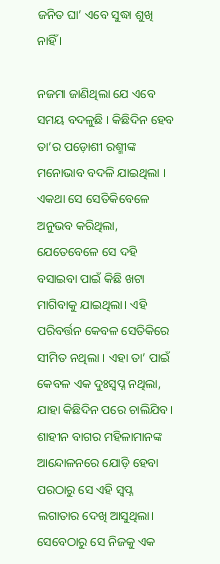ଜନିତ ଘା’ ଏବେ ସୁଦ୍ଧା ଶୁଖି ନାହିଁ ।

ନଜମା ଜାଣିଥିଲା ଯେ ଏବେ ସମୟ ବଦଳୁଛି । କିଛିଦିନ ହେବ ତା’ର ପଡ଼ୋଶୀ ରଶ୍ମୀଙ୍କ ମନୋଭାବ ବଦଳି ଯାଇଥିଲା । ଏକଥା ସେ ସେତିକିବେଳେ ଅନୁଭବ କରିଥିଲା, ଯେତେବେଳେ ସେ ଦହି ବସାଇବା ପାଇଁ କିଛି ଖଟା ମାଗିବାକୁ ଯାଇଥିଲା। ଏହି ପରିବର୍ତ୍ତନ କେବଳ ସେତିକିରେ ସୀମିତ ନଥିଲା । ଏହା ତା’ ପାଇଁ କେବଳ ଏକ ଦୁଃସ୍ଵପ୍ନ ନଥିଲା, ଯାହା କିଛିଦିନ ପରେ ଚାଲିଯିବ। ଶାହୀନ ବାଗର ମହିଳାମାନଙ୍କ ଆନ୍ଦୋଳନରେ ଯୋଡ଼ି ହେବା ପରଠାରୁ ସେ ଏହି ସ୍ଵପ୍ନ ଲଗାତାର ଦେଖି ଆସୁଥିଲା। ସେବେଠାରୁ ସେ ନିଜକୁ ଏକ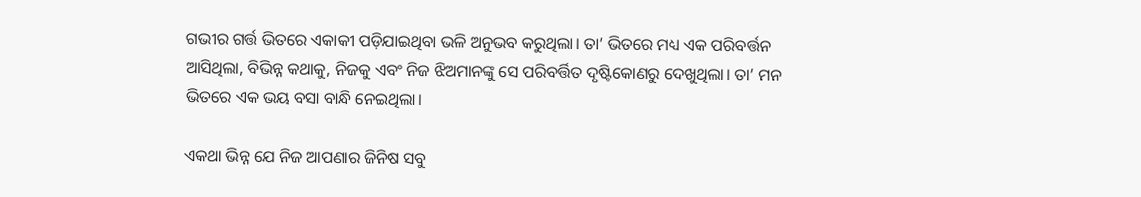ଗଭୀର ଗର୍ତ୍ତ ଭିତରେ ଏକାକୀ ପଡ଼ିଯାଇଥିବା ଭଳି ଅନୁଭବ କରୁଥିଲା। ତା’ ଭିତରେ ମଧ୍ୟ ଏକ ପରିବର୍ତ୍ତନ ଆସିଥିଲା, ବିଭିନ୍ନ କଥାକୁ, ନିଜକୁ ଏବଂ ନିଜ ଝିଅମାନଙ୍କୁ ସେ ପରିବର୍ତ୍ତିତ ଦୃଷ୍ଟିକୋଣରୁ ଦେଖୁଥିଲା। ତା’ ମନ ଭିତରେ ଏକ ଭୟ ବସା ବାନ୍ଧି ନେଇଥିଲା।

ଏକଥା ଭିନ୍ନ ଯେ ନିଜ ଆପଣାର ଜିନିଷ ସବୁ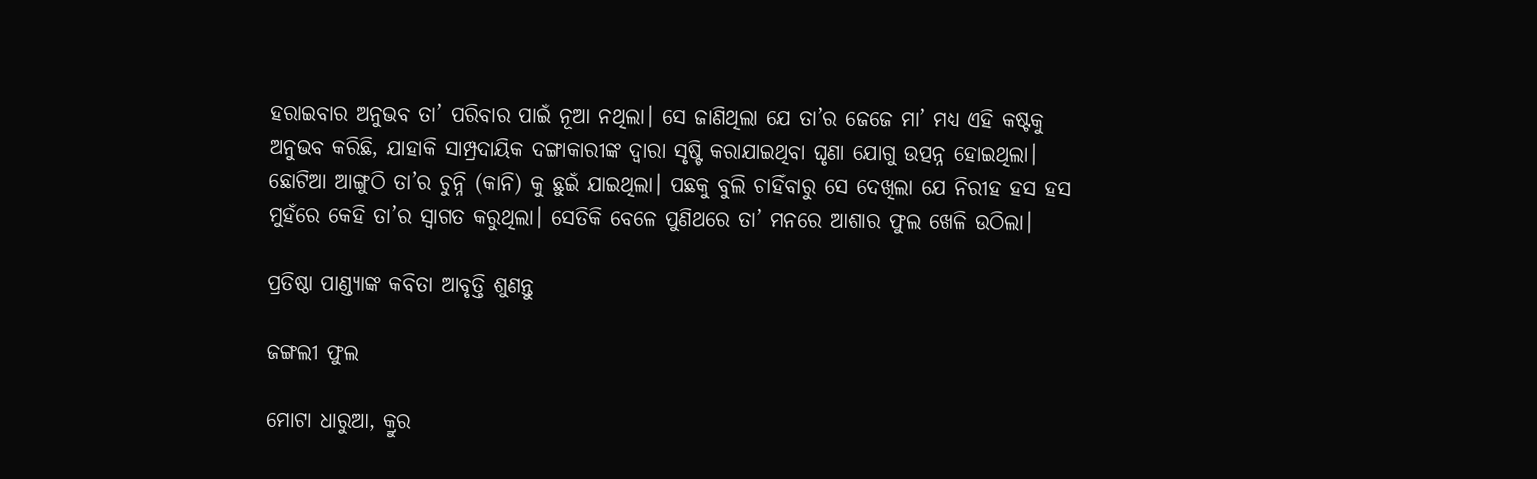ହରାଇବାର ଅନୁଭବ ତା’ ପରିବାର ପାଇଁ ନୂଆ ନଥିଲା। ସେ ଜାଣିଥିଲା ଯେ ତା’ର ଜେଜେ ମା’ ମଧ୍ୟ ଏହି କଷ୍ଟକୁ ଅନୁଭବ କରିଛି, ଯାହାକି ସାମ୍ପ୍ରଦାୟିକ ଦଙ୍ଗାକାରୀଙ୍କ ଦ୍ୱାରା ସୃଷ୍ଟି କରାଯାଇଥିବା ଘୃଣା ଯୋଗୁ ଉତ୍ପନ୍ନ ହୋଇଥିଲା। ଛୋଟିଆ ଆଙ୍ଗୁଠି ତା’ର ଚୁନ୍ନି (କାନି) କୁ ଛୁଇଁ ଯାଇଥିଲା। ପଛକୁ ବୁଲି ଚାହିଁବାରୁ ସେ ଦେଖିଲା ଯେ ନିରୀହ ହସ ହସ ମୁହଁରେ କେହି ତା’ର ସ୍ୱାଗତ କରୁଥିଲା। ସେତିକି ବେଳେ ପୁଣିଥରେ ତା’ ମନରେ ଆଶାର ଫୁଲ ଖେଳି ଉଠିଲା।

ପ୍ରତିଷ୍ଠା ପାଣ୍ଡ୍ୟାଙ୍କ କବିତା ଆବୃତ୍ତି ଶୁଣନ୍ତୁ

ଜଙ୍ଗଲୀ ଫୁଲ

ମୋଟା ଧାରୁଆ, କ୍ରୁର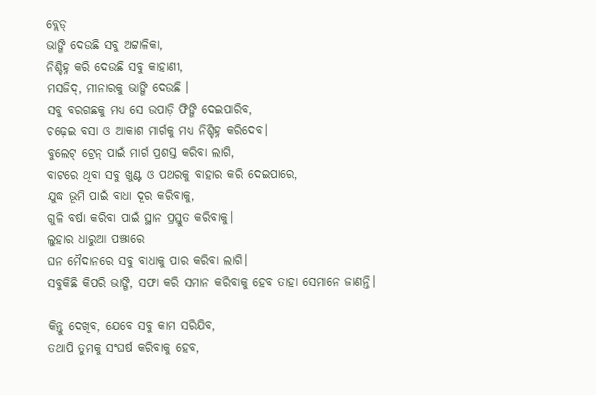ବ୍ଲେଡ୍‌
ଭାଙ୍ଗି ଦେଉଛି ସବୁ ଅଟ୍ଟାଳିକା,
ନିଶ୍ଚିହ୍ନ କରି ଦେଉଛି ସବୁ କାହାଣୀ,
ମସଜିଦ୍‌, ମୀନାରକୁ ଭାଙ୍ଗି ଦେଉଛି ।
ସବୁ ବରଗଛକୁ ମଧ୍ୟ ସେ ଉପାଡ଼ି ଫିଙ୍ଗି ଦେଇପାରିବ,
ଚଢ଼େଇ ବସା ଓ ଆକାଶ ମାର୍ଗକୁ ମଧ୍ୟ ନିଶ୍ଚିହ୍ନ କରିଦେବ।
ବୁଲେଟ୍‌ ଟ୍ରେନ୍‌ ପାଇଁ ମାର୍ଗ ପ୍ରଶସ୍ତ କରିବା ଲାଗି,
ବାଟରେ ଥିବା ସବୁ ଖୁଣ୍ଟ ଓ ପଥରକୁ ବାହାର କରି ଦେଇପାରେ,
ଯୁଦ୍ଧ ଭୂମି ପାଇଁ ବାଧା ଦୂର କରିବାକୁ,
ଗୁଳି ବର୍ଷା କରିବା ପାଇଁ ସ୍ଥାନ ପ୍ରସ୍ତୁତ କରିବାକୁ।
ଲୁହାର ଧାରୁଆ ପଞ୍ଝାରେ
ଘନ ମୈଦାନରେ ସବୁ ବାଧାକୁ ପାର କରିବା ଲାଗି।
ସବୁକିଛି କିପରି ଭାଙ୍ଗି, ସଫା କରି ସମାନ କରିବାକୁ ହେବ ତାହା ସେମାନେ ଜାଣନ୍ତି।

କିନ୍ତୁ ଦେଖିବ, ଯେବେ ସବୁ କାମ ସରିଯିବ,
ତଥାପି ତୁମକୁ ସଂଘର୍ଷ କରିବାକୁ ହେବ,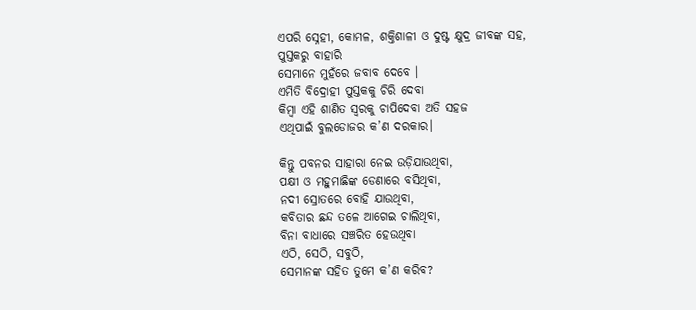ଏପରି ସ୍ନେହୀ, କୋମଳ, ଶକ୍ତିଶାଳୀ ଓ ଦୁଷ୍ଟ କ୍ଷୁଦ୍ର ଜୀବଙ୍କ ସହ,
ପୁସ୍ତକରୁ ବାହାରି
ସେମାନେ ମୁହଁରେ ଜବାବ ଦେବେ ।
ଏମିତି ବିଦ୍ରୋହୀ ପୁସ୍ତକକୁ ଚିରି ଦେବା
କିମ୍ବା ଏହି ଶାଣିତ ସ୍ୱରକୁ ଚାପିଦେବା ଅତି ସହଜ
ଏଥିପାଇଁ ବୁଲଡୋଜର କ’ଣ ଦରକାର।

କିନ୍ତୁ ପବନର ସାହାରା ନେଇ ଉଡ଼ିଯାଉଥିବା,
ପକ୍ଷୀ ଓ ମହୁମାଛିଙ୍କ ଡେଣାରେ ବସିଥିବା,
ନଦୀ ସ୍ରୋତରେ ବୋହି ଯାଉଥିବା,
କବିତାର ଛନ୍ଦ ତଳେ ଆଗେଇ ଚାଲିଥିବା,
ବିନା ବାଧାରେ ସଞ୍ଚରିତ ହେଉଥିବା
ଏଠି, ସେଠି, ସବୁଠି,
ସେମାନଙ୍କ ସହିତ ତୁମେ କ’ଣ କରିବ?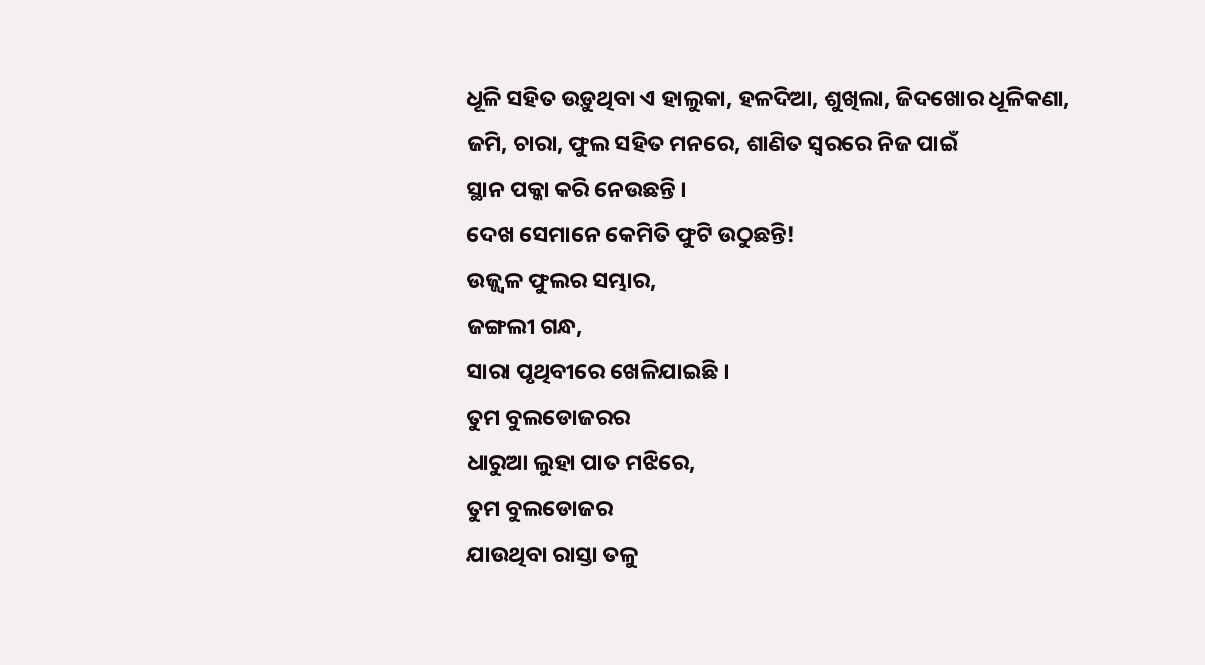ଧୂଳି ସହିତ ଉଡ଼ୁଥିବା ଏ ହାଲୁକା, ହଳଦିଆ, ଶୁଖିଲା, ଜିଦଖୋର ଧୂଳିକଣା,
ଜମି, ଚାରା, ଫୁଲ ସହିତ ମନରେ, ଶାଣିତ ସ୍ୱରରେ ନିଜ ପାଇଁ
ସ୍ଥାନ ପକ୍କା କରି ନେଉଛନ୍ତି ।
ଦେଖ ସେମାନେ କେମିତି ଫୁଟି ଉଠୁଛନ୍ତି!
ଉଜ୍ଜ୍ୱଳ ଫୁଲର ସମ୍ଭାର,
ଜଙ୍ଗଲୀ ଗନ୍ଧ,
ସାରା ପୃଥିବୀରେ ଖେଳିଯାଇଛି ।
ତୁମ ବୁଲଡୋଜରର
ଧାରୁଆ ଲୁହା ପାତ ମଝିରେ,
ତୁମ ବୁଲଡୋଜର
ଯାଉଥିବା ରାସ୍ତା ତଳୁ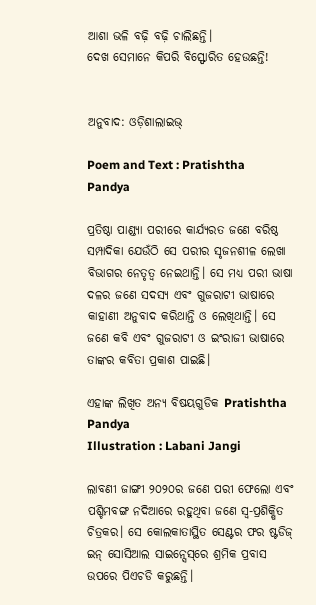ଆଶା ଭଳି ବଢ଼ି ବଢ଼ି ଚାଲିଛନ୍ତି।
ଦେଖ ସେମାନେ କିପରି ବିସ୍ଫୋରିତ ହେଉଛନ୍ତି!


ଅନୁବାଦ: ଓଡ଼ିଶାଲାଇଭ୍‍

Poem and Text : Pratishtha Pandya

ପ୍ରତିଷ୍ଠା ପାଣ୍ଡ୍ୟା ପରୀରେ କାର୍ଯ୍ୟରତ ଜଣେ ବରିଷ୍ଠ ସମ୍ପାଦିକା ଯେଉଁଠି ସେ ପରୀର ସୃଜନଶୀଳ ଲେଖା ବିଭାଗର ନେତୃତ୍ୱ ନେଇଥାନ୍ତି। ସେ ମଧ୍ୟ ପରୀ ଭାଷା ଦଳର ଜଣେ ସଦସ୍ୟ ଏବଂ ଗୁଜରାଟୀ ଭାଷାରେ କାହାଣୀ ଅନୁବାଦ କରିଥାନ୍ତି ଓ ଲେଖିଥାନ୍ତି। ସେ ଜଣେ କବି ଏବଂ ଗୁଜରାଟୀ ଓ ଇଂରାଜୀ ଭାଷାରେ ତାଙ୍କର କବିତା ପ୍ରକାଶ ପାଇଛି।

ଏହାଙ୍କ ଲିଖିତ ଅନ୍ୟ ବିଷୟଗୁଡିକ Pratishtha Pandya
Illustration : Labani Jangi

ଲାବଣୀ ଜାଙ୍ଗୀ ୨୦୨୦ର ଜଣେ ପରୀ ଫେଲୋ ଏବଂ ପଶ୍ଚିମବଙ୍ଗ ନଦିଆରେ ରହୁଥିବା ଜଣେ ସ୍ୱ-ପ୍ରଶିକ୍ଷିତ ଚିତ୍ରକର। ସେ କୋଲକାତାସ୍ଥିତ ସେଣ୍ଟର ଫର ଷ୍ଟଡିଜ୍‌ ଇନ୍‌ ସୋସିଆଲ ସାଇନ୍ସେସ୍‌ରେ ଶ୍ରମିକ ପ୍ରବାସ ଉପରେ ପିଏଚଡି କରୁଛନ୍ତି।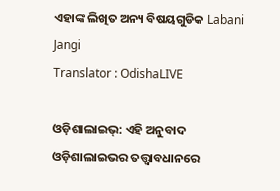ଏହାଙ୍କ ଲିଖିତ ଅନ୍ୟ ବିଷୟଗୁଡିକ Labani Jangi
Translator : OdishaLIVE

ଓଡ଼ିଶାଲାଇଭ୍: ଏହି ଅନୁବାଦ ଓଡ଼ିଶାଲାଇଭର ତତ୍ତ୍ୱାବଧାନରେ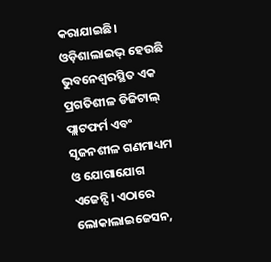କରାଯାଇଛି। ଓଡ଼ିଶାଲାଇଭ୍ ହେଉଛି ଭୁବନେଶ୍ୱରସ୍ଥିତ ଏକ ପ୍ରଗତିଶୀଳ ଡିଜିଟାଲ୍ ପ୍ଲାଟଫର୍ମ ଏବଂ ସୃଜନଶୀଳ ଗଣମାଧ୍ୟମ ଓ ଯୋଗାଯୋଗ ଏଜେନ୍ସି। ଏଠାରେ ଲୋକାଲାଇଜେସନ,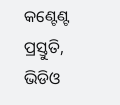କଣ୍ଟେଣ୍ଟ ପ୍ରସ୍ତୁତି, ଭିଡିଓ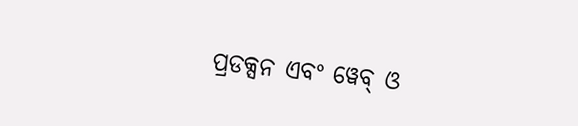ପ୍ରଡକ୍ସନ ଏବଂ ୱେବ୍ ଓ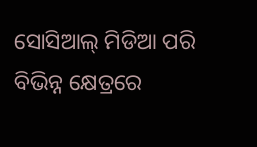ସୋସିଆଲ୍ ମିଡିଆ ପରି ବିଭିନ୍ନ କ୍ଷେତ୍ରରେ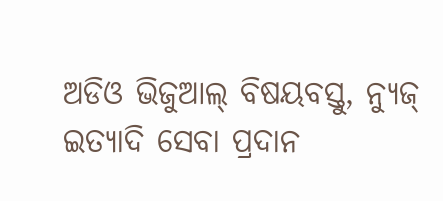ଅଡିଓ ଭିଜୁଆଲ୍‌ ବିଷୟବସ୍ତୁ, ନ୍ୟୁଜ୍ ଇତ୍ୟାଦି ସେବା ପ୍ରଦାନ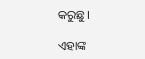କରୁଛୁ।

ଏହାଙ୍କ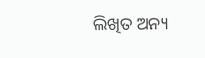ଲିଖିତ ଅନ୍ୟ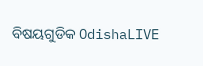ବିଷୟଗୁଡିକ OdishaLIVE